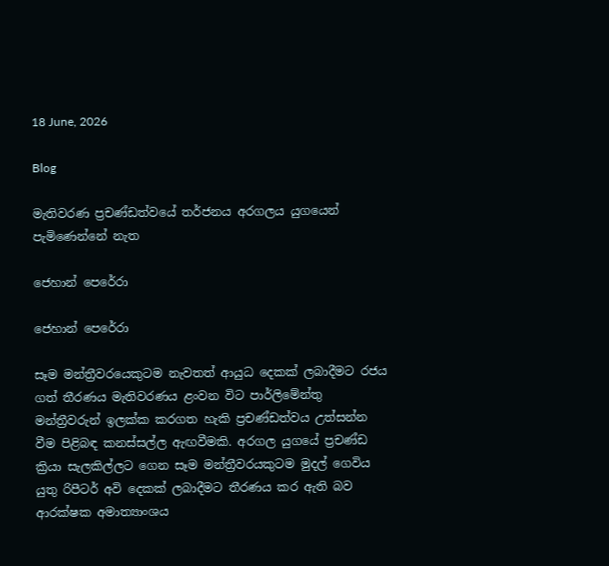18 June, 2026

Blog

මැතිවරණ ප්‍රචණ්ඩත්වයේ තර්ජනය අරගලය යුගයෙන් පැමිණෙන්නේ නැත

ජෙහාන් පෙරේරා

ජෙහාන් පෙරේරා

සෑම මන්ත්‍රීවරයෙකුටම නැවතත් ආයුධ දෙකක් ලබාදීමට රජය ගත් තීරණය මැතිවරණය ළංවන විට පාර්ලිමේන්තු මන්ත්‍රීවරුන් ඉලක්ක කරගත හැකි ප්‍රචණ්ඩත්වය උත්සන්න වීම පිළිබඳ කනස්සල්ල ඇඟවීමකි. අරගල යුගයේ ප්‍රචණ්ඩ ක්‍රියා සැලකිල්ලට ගෙන සෑම මන්ත්‍රීවරයකුටම මුදල් ගෙවිය යුතු රිපීටර් අවි දෙකක් ලබාදීමට තීරණය කර ඇති බව ආරක්ෂක අමාත්‍යාංශය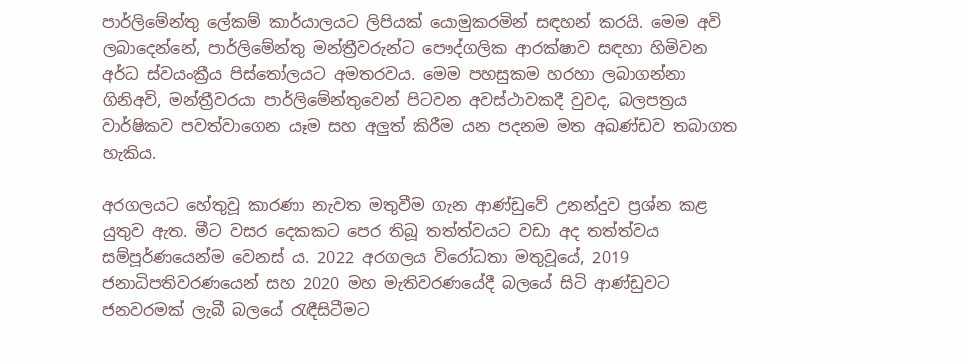පාර්ලිමේන්තු ලේකම් කාර්යාලයට ලිපියක් යොමුකරමින් සඳහන් කරයි. මෙම අවි ලබාදෙන්නේ, පාර්ලිමේන්තු මන්ත්‍රීවරුන්ට පෞද්ගලික ආරක්ෂාව සඳහා හිමිවන අර්ධ ස්වයංක්‍රීය පිස්තෝලයට අමතරවය. මෙම පහසුකම හරහා ලබාගන්නා ගිනිඅවි, මන්ත්‍රීවරයා පාර්ලිමේන්තුවෙන් පිටවන අවස්ථාවකදී වුවද, බලපත්‍රය වාර්ෂිකව පවත්වාගෙන යෑම සහ අලුත් කිරීම යන පදනම මත අඛණ්ඩව තබාගත හැකිය.

අරගලයට හේතුවූ කාරණා නැවත මතුවීම ගැන ආණ්ඩුවේ උනන්දුව ප්‍රශ්න කළ යුතුව ඇත. මීට වසර දෙකකට පෙර තිබූ තත්ත්වයට වඩා අද තත්ත්වය සම්පූර්ණයෙන්ම වෙනස් ය. 2022 අරගලය විරෝධතා මතුවූයේ, 2019 ජනාධිපතිවරණයෙන් සහ 2020 මහ මැතිවරණයේදී බලයේ සිටි ආණ්ඩුවට ජනවරමක් ලැබී බලයේ රැඳීසිටීමට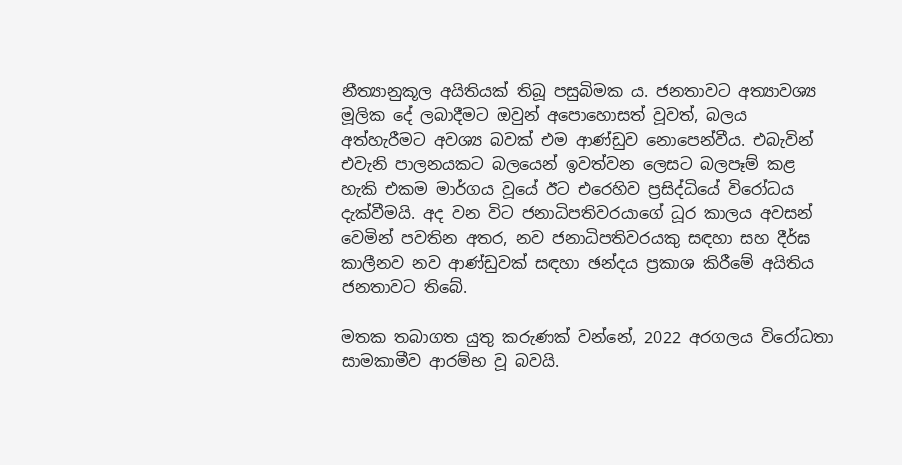නීත්‍යානුකූල අයිතියක් තිබූ පසුබිමක ය. ජනතාවට අත්‍යාවශ්‍ය මූලික දේ ලබාදීමට ඔවුන් අපොහොසත් වූවත්, බලය අත්හැරීමට අවශ්‍ය බවක් එම ආණ්ඩුව නොපෙන්වීය. එබැවින් එවැනි පාලනයකට බලයෙන් ඉවත්වන ලෙසට බලපෑම් කළ හැකි එකම මාර්ගය වූයේ ඊට එරෙහිව ප්‍රසිද්ධියේ විරෝධය දැක්වීමයි. අද වන විට ජනාධිපතිවරයාගේ ධූර කාලය අවසන් වෙමින් පවතින අතර, නව ජනාධිපතිවරයකු සඳහා සහ දීර්ඝ කාලීනව නව ආණ්ඩුවක් සඳහා ඡන්දය ප්‍රකාශ කිරීමේ අයිතිය ජනතාවට තිබේ.

මතක තබාගත යුතු කරුණක් වන්නේ, 2022 අරගලය විරෝධතා සාමකාමීව ආරම්භ වූ බවයි.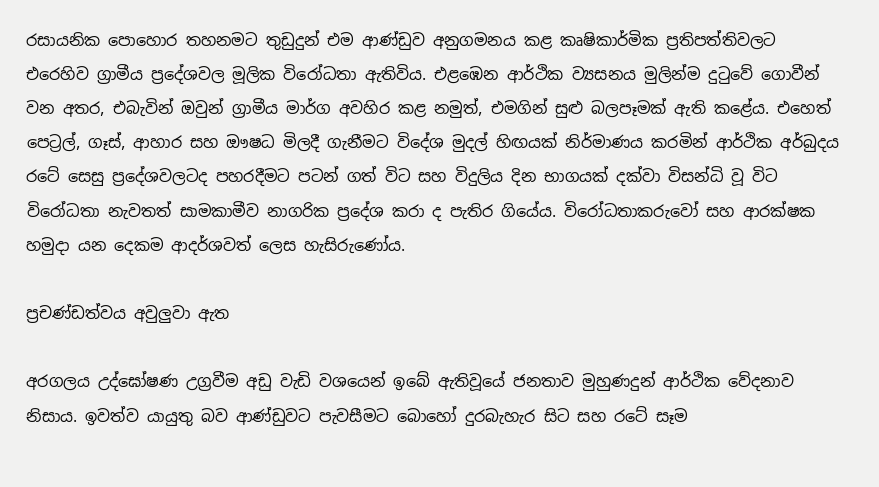රසායනික පොහොර තහනමට තුඩුදුන් එම ආණ්ඩුව අනුගමනය කළ කෘෂිකාර්මික ප්‍රතිපත්තිවලට එරෙහිව ග්‍රාමීය ප්‍රදේශවල මූලික විරෝධතා ඇතිවිය. එළඹෙන ආර්ථික ව්‍යසනය මුලින්ම දුටුවේ ගොවීන් වන අතර, එබැවින් ඔවුන් ග්‍රාමීය මාර්ග අවහිර කළ නමුත්, එමගින් සුළු බලපෑමක් ඇති කළේය. එහෙත් පෙට්‍රල්, ගෑස්, ආහාර සහ ඖෂධ මිලදී ගැනීමට විදේශ මුදල් හිඟයක් නිර්මාණය කරමින් ආර්ථික අර්බුදය රටේ සෙසු ප්‍රදේශවලටද පහරදීමට පටන් ගත් විට සහ විදුලිය දින භාගයක් දක්වා විසන්ධි වූ විට විරෝධතා නැවතත් සාමකාමීව නාගරික ප්‍රදේශ කරා ද පැතිර ගියේය. විරෝධතාකරුවෝ සහ ආරක්ෂක හමුදා යන දෙකම ආදර්ශවත් ලෙස හැසිරුණෝය.

ප්‍රචණ්ඩත්වය අවුලුවා ඇත

අරගලය උද්ඝෝෂණ උග්‍රවීම අඩු වැඩි වශයෙන් ඉබේ ඇතිවූයේ ජනතාව මුහුණදුන් ආර්ථික වේදනාව නිසාය. ඉවත්ව යායුතු බව ආණ්ඩුවට පැවසීමට බොහෝ දුරබැහැර සිට සහ රටේ සෑම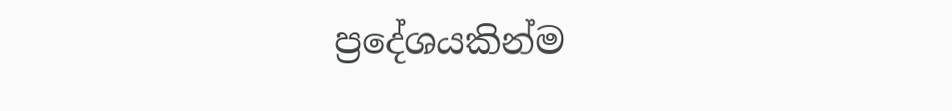ප්‍රදේශයකින්ම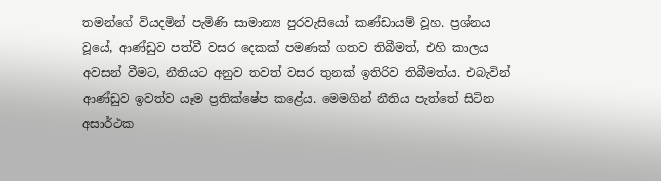තමන්ගේ වියදමින් පැමිණි සාමාන්‍ය පුරවැසියෝ කණ්ඩායම් වූහ. ප්‍රශ්නය වූයේ, ආණ්ඩුව පත්වී වසර දෙකක් පමණක් ගතව තිබීමත්, එහි කාලය අවසන් වීමට, නීතියට අනුව තවත් වසර තුනක් ඉතිරිව තිබීමත්ය. එබැවින් ආණ්ඩුව ඉවත්ව යෑම ප්‍රතික්ෂේප කළේය. මෙමගින් නීතිය පැත්තේ සිටින අසාර්ථක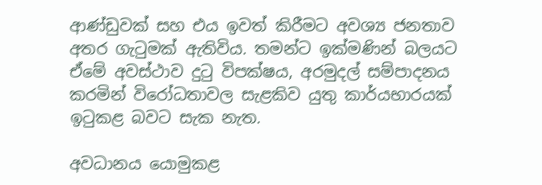ආණ්ඩුවක් සහ එය ඉවත් කිරීමට අවශ්‍ය ජනතාව අතර ගැටුමක් ඇතිවිය. තමන්ට ඉක්මණින් බලයට ඒමේ අවස්ථාව දුටු විපක්ෂය, අරමුදල් සම්පාදනය කරමින් විරෝධතාවල සැළකිව යුතු කාර්යභාරයක් ඉටුකළ බවට සැක නැත.

අවධානය යොමුකළ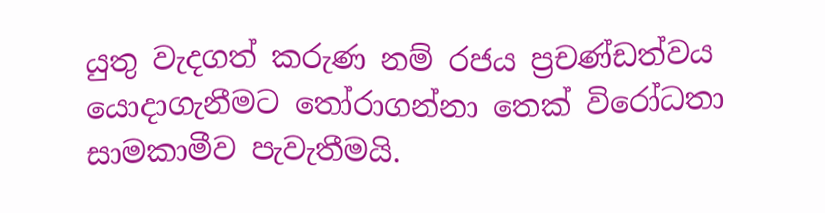යුතු වැදගත් කරුණ නම් රජය ප්‍රචණ්ඩත්වය යොදාගැනීමට තෝරාගන්නා තෙක් විරෝධතා සාමකාමීව පැවැතීමයි.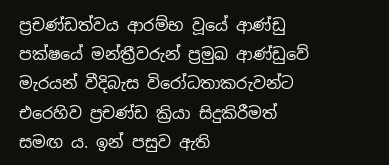ප්‍රචණ්ඩත්වය ආරම්භ වූයේ ආණ්ඩු පක්ෂයේ මන්ත්‍රීවරුන් ප්‍රමුඛ ආණ්ඩුවේ මැරයන් වීදිබැස විරෝධතාකරුවන්ට එරෙහිව ප්‍රචණ්ඩ ක්‍රියා සිදුකිරීමත් සමඟ ය. ඉන් පසුව ඇති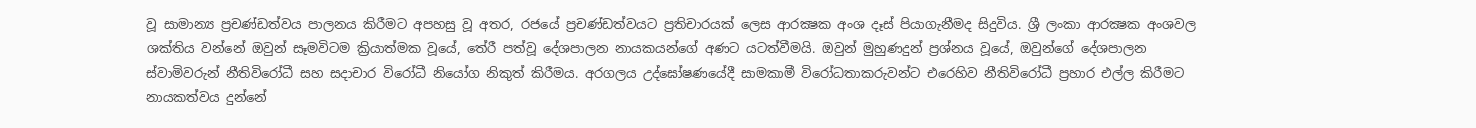වූ සාමාන්‍ය ප්‍රචණ්ඩත්වය පාලනය කිරීමට අපහසු වූ අතර, රජයේ ප්‍රචණ්ඩත්වයට ප්‍රතිචාරයක් ලෙස ආරක්‍ෂක අංශ දෑස් පියාගැනීමද සිදුවිය. ශ්‍රී ලංකා ආරක්‍ෂක අංශවල ශක්තිය වන්නේ ඔවුන් සෑමවිටම ක්‍රියාත්මක වූයේ, තේරී පත්වූ දේශපාලන නායකයන්ගේ අණට යටත්වීමයි. ඔවුන් මුහුණදුන් ප්‍රශ්නය වූයේ, ඔවුන්ගේ දේශපාලන ස්වාමිවරුන් නීතිවිරෝධී සහ සදාචාර විරෝධී නියෝග නිකුත් කිරීමය. අරගලය උද්ඝෝෂණයේදී සාමකාමී විරෝධතාකරුවන්ට එරෙහිව නීතිවිරෝධී ප්‍රහාර එල්ල කිරීමට නායකත්වය දුන්නේ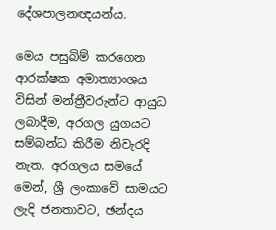දේශපාලනඥයන්ය.

මෙය පසුබිම් කරගෙන ආරක්ෂක අමාත්‍යාංශය විසින් මන්ත්‍රීවරුන්ට ආයුධ ලබාදීම, අරගල යුගයට සම්බන්ධ කිරීම නිවැරදි නැත. අරගලය සමයේ මෙන්, ශ්‍රී ලංකාවේ සාමයට ලැදි ජනතාවට, ඡන්දය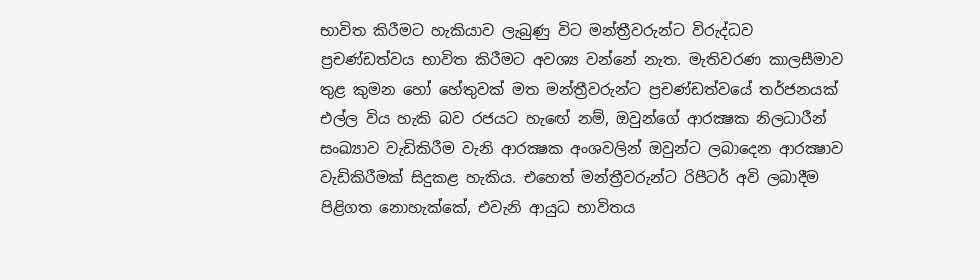භාවිත කිරීමට හැකියාව ලැබුණු විට මන්ත්‍රීවරුන්ට විරුද්ධව ප්‍රචණ්ඩත්වය භාවිත කිරීමට අවශ්‍ය වන්නේ නැත. මැතිවරණ කාලසීමාව තුළ කුමන හෝ හේතුවක් මත මන්ත්‍රීවරුන්ට ප්‍රචණ්ඩත්වයේ තර්ජනයක් එල්ල විය හැකි බව රජයට හැඟේ නම්, ඔවුන්ගේ ආරක්‍ෂක නිලධාරීන් සංඛ්‍යාව වැඩිකිරීම වැනි ආරක්‍ෂක අංශවලින් ඔවුන්ට ලබාදෙන ආරක්‍ෂාව වැඩිකිරීමක් සිදුකළ හැකිය. එහෙත් මන්ත්‍රීවරුන්ට රිපීටර් අවි ලබාදීම පිළිගත නොහැක්කේ, එවැනි ආයුධ භාවිතය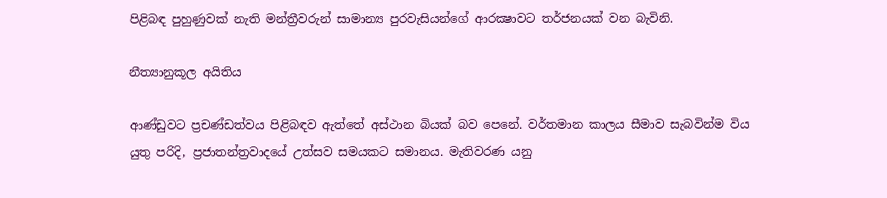පිළිබඳ පුහුණුවක් නැති මන්ත්‍රීවරුන් සාමාන්‍ය පුරවැසියන්ගේ ආරක්‍ෂාවට තර්ජනයක් වන බැවිනි.

නීත්‍යානුකූල අයිතිය

ආණ්ඩුවට ප්‍රචණ්ඩත්වය පිළිබඳව ඇත්තේ අස්ථාන බියක් බව පෙනේ. වර්තමාන කාලය සීමාව සැබවින්ම විය යුතු පරිදි, ප්‍රජාතන්ත්‍රවාදයේ උත්සව සමයකට සමානය. මැතිවරණ යනු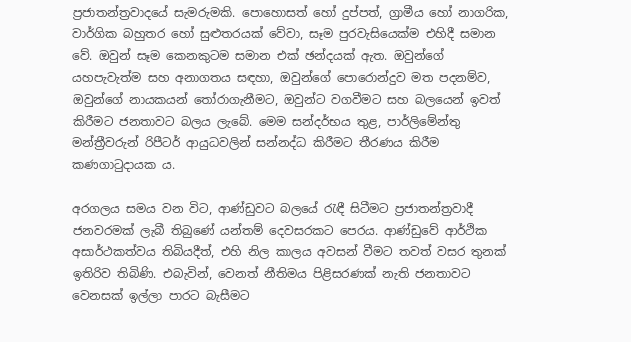ප්‍රජාතන්ත්‍රවාදයේ සැමරුමකි. පොහොසත් හෝ දුප්පත්, ග්‍රාමීය හෝ නාගරික, වාර්ගික බහුතර හෝ සුළුතරයක් වේවා, සෑම පුරවැසියෙක්ම එහිදී සමාන වේ. ඔවුන් සෑම කෙනකුටම සමාන එක් ඡන්දයක් ඇත. ඔවුන්ගේ යහපැවැත්ම සහ අනාගතය සඳහා, ඔවුන්ගේ පොරොන්දුව මත පදනම්ව, ඔවුන්ගේ නායකයන් තෝරාගැනීමට, ඔවුන්ට වගවීමට සහ බලයෙන් ඉවත් කිරීමට ජනතාවට බලය ලැබේ. මෙම සන්දර්භය තුළ, පාර්ලිමේන්තු මන්ත්‍රීවරුන් රිපීටර් ආයුධවලින් සන්නද්ධ කිරීමට තීරණය කිරීම කණගාටුදායක ය.

අරගලය සමය වන විට, ආණ්ඩුවට බලයේ රැඳී සිටීමට ප්‍රජාතන්ත්‍රවාදී ජනවරමක් ලැබී තිබුණේ යන්තම් දෙවසරකට පෙරය. ආණ්ඩුවේ ආර්ථික අසාර්ථකත්වය තිබියදීත්, එහි නිල කාලය අවසන් වීමට තවත් වසර තුනක් ඉතිරිව තිබිණි. එබැවින්, වෙනත් නීතිමය පිළිසරණක් නැති ජනතාවට වෙනසක් ඉල්ලා පාරට බැසීමට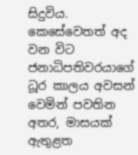සිදුවිය. කෙසේවෙතත් අද වන විට ජනාධිපතිවරයාගේ ධූර කාලය අවසන් වෙමින් පවතින අතර, මාසයක් ඇතුළත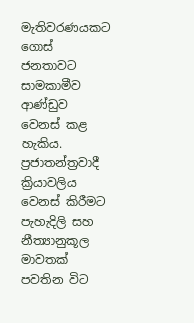මැතිවරණයකට ගොස් ජනතාවට සාමකාමීව ආණ්ඩුව වෙනස් කළ හැකිය. ප්‍රජාතන්ත්‍රවාදී ක්‍රියාවලිය වෙනස් කිරීමට පැහැදිලි සහ නීත්‍යානුකූල මාවතක් පවතින විට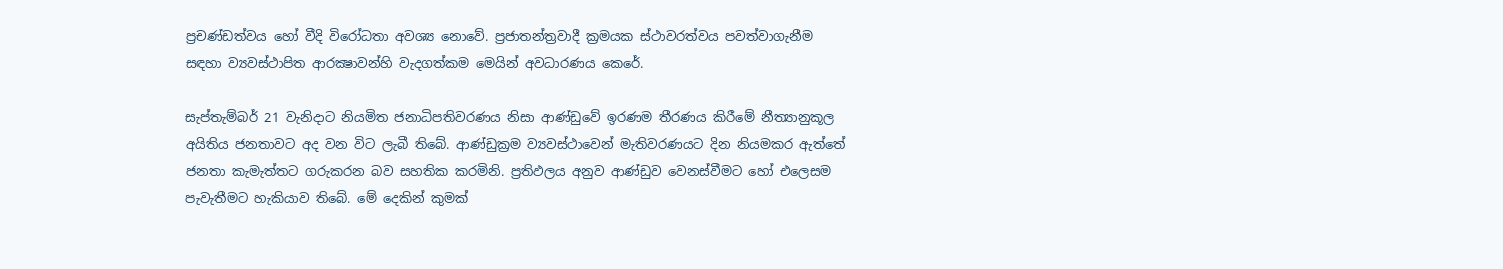ප්‍රචණ්ඩත්වය හෝ වීදි විරෝධතා අවශ්‍ය නොවේ. ප්‍රජාතන්ත්‍රවාදී ක්‍රමයක ස්ථාවරත්වය පවත්වාගැනීම සඳහා ව්‍යවස්ථාපිත ආරක්‍ෂාවන්හි වැදගත්කම මෙයින් අවධාරණය කෙරේ.

සැප්තැම්බර් 21 වැනිදාට නියමිත ජනාධිපතිවරණය නිසා ආණ්ඩුවේ ඉරණම තීරණය කිරීමේ නීත්‍යානුකූල අයිතිය ජනතාවට අද වන විට ලැබී තිබේ. ආණ්ඩුක්‍රම ව්‍යවස්ථාවෙන් මැතිවරණයට දින නියමකර ඇත්තේ ජනතා කැමැත්තට ගරුකරන බව සහතික කරමිනි. ප්‍රතිඵලය අනුව ආණ්ඩුව වෙනස්වීමට හෝ එලෙසම පැවැතීමට හැකියාව තිබේ. මේ දෙකින් කුමක්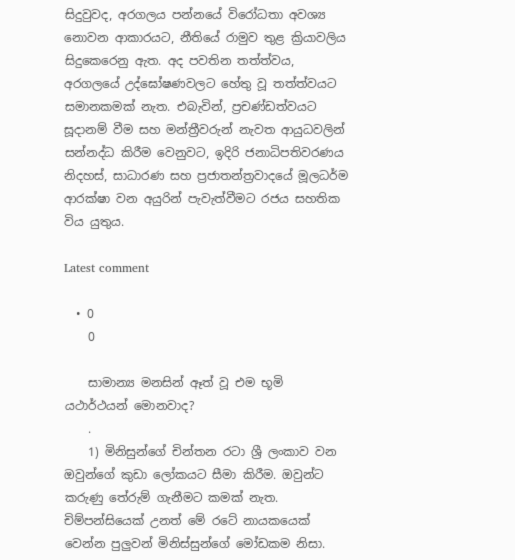සිදුවුවද, අරගලය පන්නයේ විරෝධතා අවශ්‍ය නොවන ආකාරයට, නීතියේ රාමුව තුළ ක්‍රියාවලිය සිදුකෙරෙනු ඇත. අද පවතින තත්ත්වය, අරගලයේ උද්ඝෝෂණවලට හේතු වූ තත්ත්වයට සමානකමක් නැත. එබැවින්, ප්‍රචණ්ඩත්වයට සූදානම් වීම සහ මන්ත්‍රීවරුන් නැවත ආයුධවලින් සන්නද්ධ කිරීම වෙනුවට, ඉදිරි ජනාධිපතිවරණය නිදහස්, සාධාරණ සහ ප්‍රජාතන්ත්‍රවාදයේ මූලධර්ම ආරක්ෂා වන අයුරින් පැවැත්වීමට රජය සහතික විය යුතුය.

Latest comment

  • 0
    0

    සාමාන්‍ය මනසින් ඈත් වූ එම භූමි යථාර්ථයන් මොනවාද?
    .
    1) මිනිසුන්ගේ චින්තන රටා ශ්‍රී ලංකාව වන ඔවුන්ගේ කුඩා ලෝකයට සීමා කිරීම. ඔවුන්ට කරුණු තේරුම් ගැනීමට කමක් නැත. චිම්පන්සියෙක් උනත් මේ රටේ නායකයෙක් වෙන්න පුලුවන් මිනිස්සුන්ගේ මෝඩකම නිසා.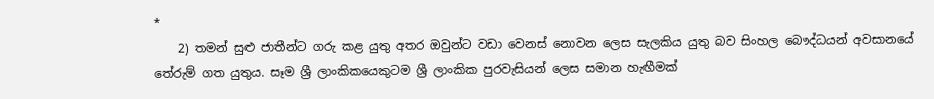*
    2) තමන් සුළු ජාතීන්ට ගරු කළ යුතු අතර ඔවුන්ට වඩා වෙනස් නොවන ලෙස සැලකිය යුතු බව සිංහල බෞද්ධයන් අවසානයේ තේරුම් ගත යුතුය. සෑම ශ්‍රී ලාංකිකයෙකුටම ශ්‍රී ලාංකික පුරවැසියන් ලෙස සමාන හැඟීමක්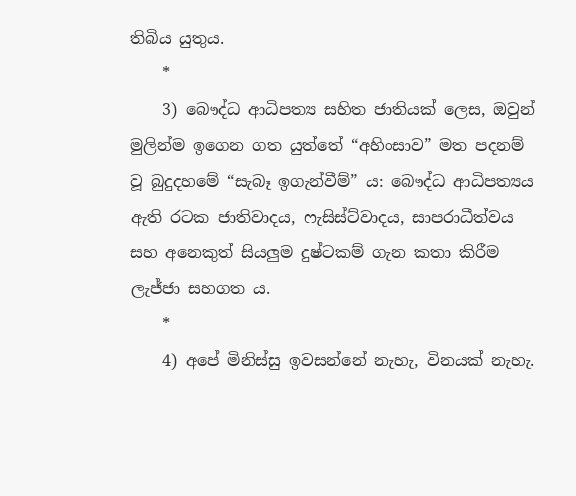තිබිය යුතුය.
    *
    3) බෞද්ධ ආධිපත්‍ය සහිත ජාතියක් ලෙස, ඔවුන් මුලින්ම ඉගෙන ගත යුත්තේ “අහිංසාව” මත පදනම් වූ බුදුදහමේ “සැබෑ ඉගැන්වීම්” ය: බෞද්ධ ආධිපත්‍යය ඇති රටක ජාතිවාදය, ෆැසිස්ට්වාදය, සාපරාධීත්වය සහ අනෙකුත් සියලුම දුෂ්ටකම් ගැන කතා කිරීම ලැජ්ජා සහගත ය.
    *
    4) අපේ මිනිස්සු ඉවසන්නේ නැහැ, විනයක් නැහැ.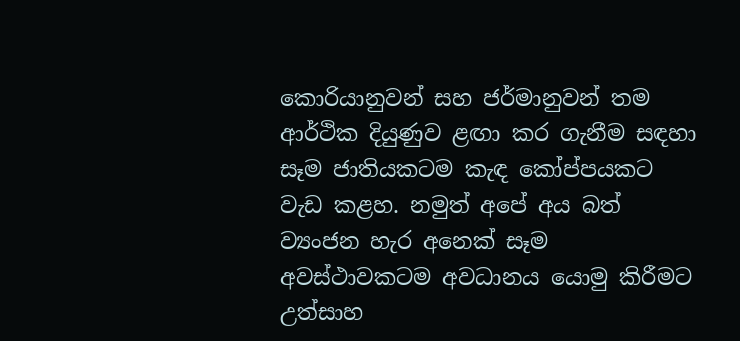කොරියානුවන් සහ ජර්මානුවන් තම ආර්ථික දියුණුව ළඟා කර ගැනීම සඳහා සෑම ජාතියකටම කැඳ කෝප්පයකට වැඩ කළහ. නමුත් අපේ අය බත් ව්‍යංජන හැර අනෙක් සෑම අවස්ථාවකටම අවධානය යොමු කිරීමට උත්සාහ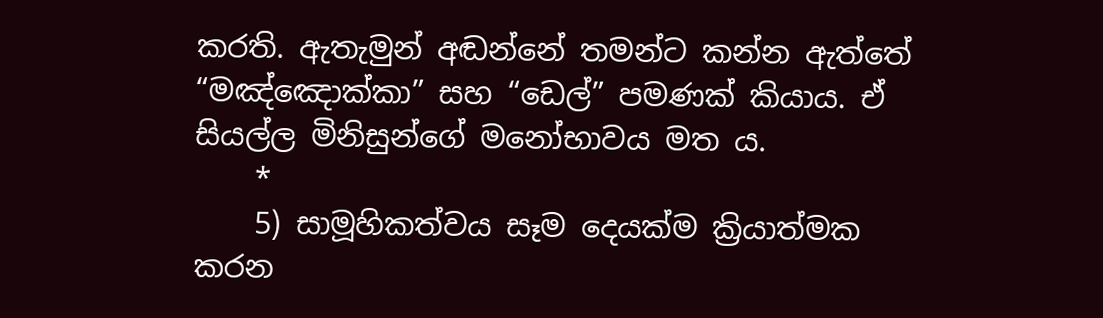කරති. ඇතැමුන් අඬන්නේ තමන්ට කන්න ඇත්තේ “මඤ්ඤොක්කා” සහ “ඩෙල්” පමණක් කියාය. ඒ සියල්ල මිනිසුන්ගේ මනෝභාවය මත ය.
    *
    5) සාමූහිකත්වය සෑම දෙයක්ම ක්‍රියාත්මක කරන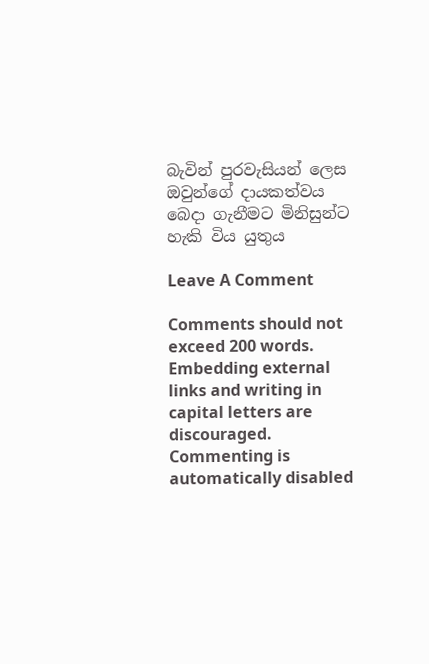බැවින් පුරවැසියන් ලෙස ඔවුන්ගේ දායකත්වය බෙදා ගැනීමට මිනිසුන්ට හැකි විය යුතුය

Leave A Comment

Comments should not exceed 200 words. Embedding external links and writing in capital letters are discouraged. Commenting is automatically disabled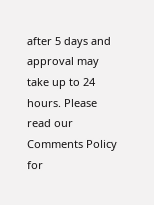after 5 days and approval may take up to 24 hours. Please read our Comments Policy for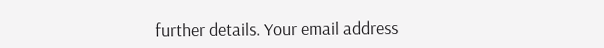further details. Your email address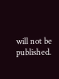will not be published.